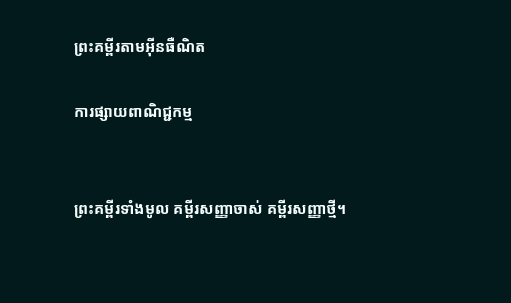ព្រះគម្ពីរតាមអ៊ីនធឺណិត

ការផ្សាយពាណិជ្ជកម្ម


ព្រះគម្ពីរទាំងមូល គម្ពីរសញ្ញាចាស់ គម្ពីរសញ្ញាថ្មី។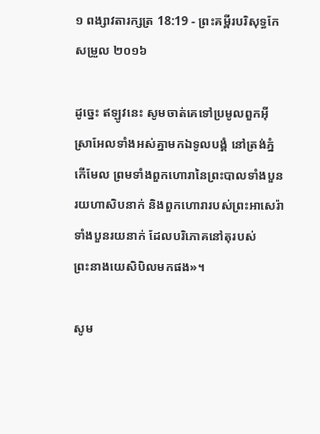១ ពង្សាវ‌តារ‌ក្សត្រ 18:19 - ព្រះគម្ពីរបរិសុទ្ធកែសម្រួល ២០១៦

ដូច្នេះ ឥឡូវនេះ សូមចាត់គេទៅប្រមូលពួកអ៊ីស្រា‌អែលទាំងអស់គ្នាមកឯទូល‌បង្គំ នៅត្រង់ភ្នំកើមែល ព្រមទាំងពួកហោរានៃព្រះ‌បាលទាំងបួនរយហាសិបនាក់ និងពួកហោរារបស់ព្រះអាសេរ៉ាទាំងបួនរយនាក់ ដែលបរិ‌ភោគនៅតុរបស់ព្រះ‌នាងយេសិ‌បិលមកផង»។

សូម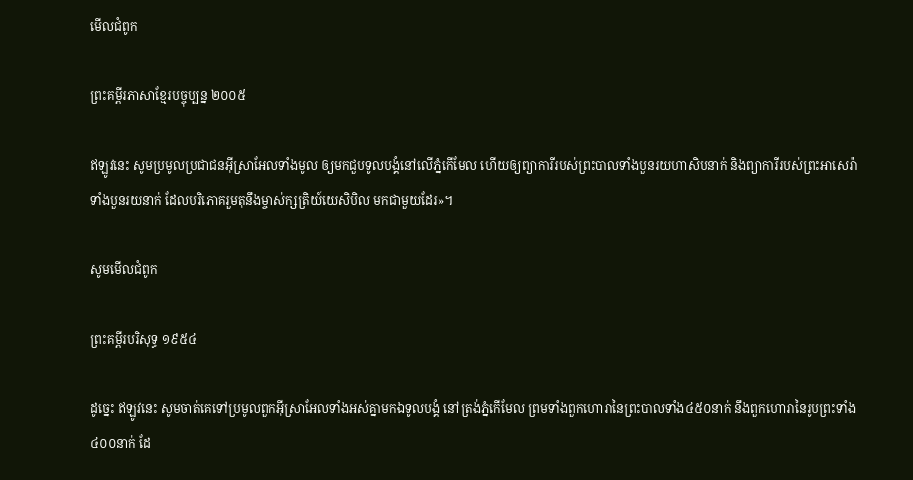មើលជំពូក

ព្រះគម្ពីរភាសាខ្មែរបច្ចុប្បន្ន ២០០៥

ឥឡូវនេះ សូមប្រមូលប្រជា‌ជនអ៊ីស្រា‌អែលទាំងមូល ឲ្យមកជួបទូលបង្គំនៅលើភ្នំកើមែល ហើយឲ្យព្យាការីរបស់ព្រះបាលទាំងបួនរយហា‌សិបនាក់ និងព្យាការីរបស់ព្រះ‌អា‌សេ‌រ៉ាទាំងបួនរយនាក់ ដែលបរិភោគរួមតុនឹងម្ចាស់‌ក្សត្រិយ៍យេសិ‌បិល មកជាមួយដែរ»។

សូមមើលជំពូក

ព្រះគម្ពីរបរិសុទ្ធ ១៩៥៤

ដូច្នេះ ឥឡូវនេះ សូមចាត់គេទៅប្រមូលពួកអ៊ីស្រាអែលទាំងអស់គ្នាមកឯទូលបង្គំ នៅត្រង់ភ្នំកើមែល ព្រមទាំងពួកហោរានៃព្រះ‌បាលទាំង៤៥០នាក់ នឹងពួកហោរានៃរូបព្រះទាំង៤០០នាក់ ដែ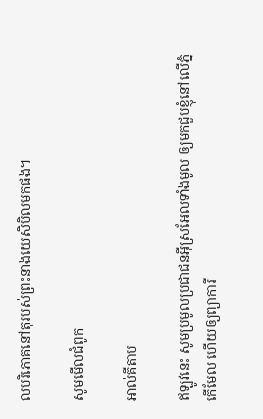លបរិភោគនៅតុរបស់ព្រះ‌នាងយេសិ‌បិលមកផង។

សូមមើលជំពូក

អាល់គីតាប

ឥឡូវនេះ សូមប្រមូលប្រជា‌ជនអ៊ីស្រ‌អែលទាំងមូល ឲ្យមកជួបខ្ញុំនៅលើភ្នំកើមែល ហើយឲ្យព្យាការី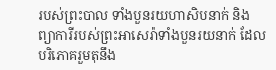របស់ព្រះបាល ទាំងបួនរយហា‌សិបនាក់ និងព្យាការីរបស់ព្រះ‌អាសេរ៉ាទាំងបួនរយនាក់ ដែលបរិភោគរួមតុនឹង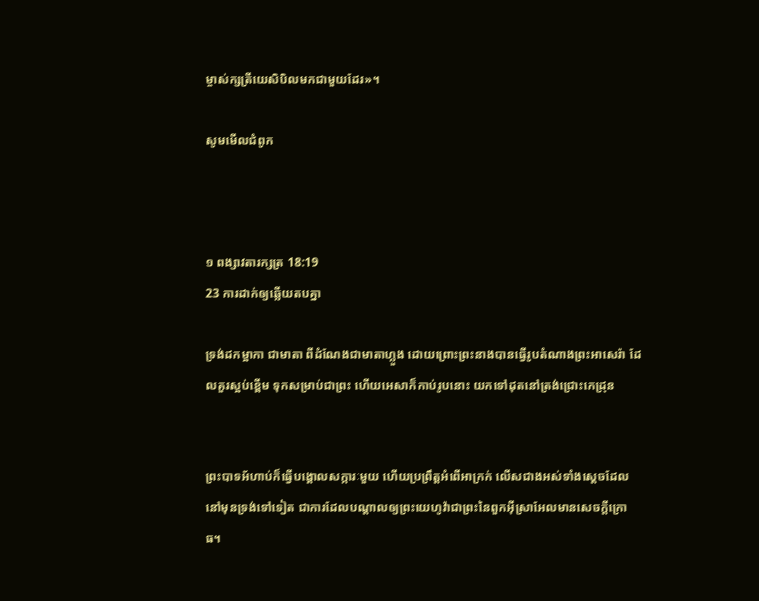ម្ចាស់ក្សត្រីយេសិ‌បិលមកជាមួយដែរ»។

សូមមើលជំពូក



១ ពង្សាវ‌តារ‌ក្សត្រ 18:19
23 ការដាក់ឲ្យឆ្លើយតបគ្នា

ទ្រង់ដកម្អាកា ជាមាតា ពីដំណែងជាមាតាហ្លួង ដោយព្រោះព្រះ‌នាងបានធ្វើរូបតំណាងព្រះអាសេរ៉ា ដែលគួរស្អប់ខ្ពើម ទុកសម្រាប់ជាព្រះ ហើយអេសាក៏កាប់រូបនោះ យកទៅដុតនៅត្រង់ជ្រោះកេដ្រុន


ព្រះបាទអ័ហាប់ក៏ធ្វើបង្គោលសក្ការៈមួយ ហើយប្រព្រឹត្តអំពើអាក្រក់ លើសជាងអស់ទាំងស្តេចដែលនៅមុនទ្រង់ទៅទៀត ជាការដែលបណ្ដាលឲ្យព្រះ‌យេហូវ៉ាជាព្រះនៃពួកអ៊ីស្រា‌អែលមានសេចក្ដីក្រោធ។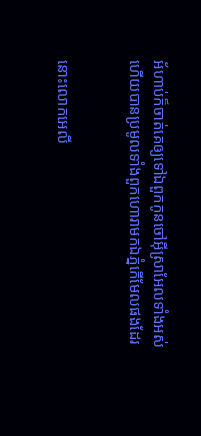អ័ហាប់ក៏ចាត់គេឲ្យទៅឯពួកកូនចៅអ៊ីស្រា‌អែលទាំងអស់ ហើយបានប្រមូលទាំងពួកហោរាមកឯភ្នំកើមែលផងដែរ


នោះលោកអេលី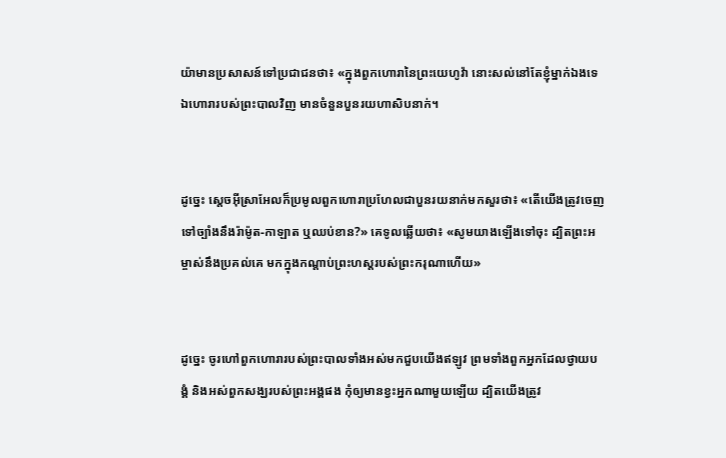យ៉ាមានប្រសាសន៍ទៅប្រជាជនថា៖ «ក្នុងពួកហោរានៃព្រះ‌យេហូវ៉ា នោះសល់នៅតែខ្ញុំម្នាក់ឯងទេ ឯហោរារបស់ព្រះ‌បាលវិញ មានចំនួនបួនរយហាសិបនាក់។


ដូច្នេះ ស្តេចអ៊ីស្រា‌អែលក៏ប្រមូលពួកហោរាប្រហែលជាបួនរយនាក់មកសួរថា៖ «តើយើងត្រូវចេញទៅច្បាំងនឹងរ៉ាម៉ូត-កាឡាត ឬឈប់ខាន?» គេទូលឆ្លើយថា៖ «សូមយាងឡើងទៅចុះ ដ្បិតព្រះ‌អម្ចាស់នឹងប្រគល់គេ មកក្នុងកណ្ដាប់ព្រះ‌ហស្តរបស់ព្រះ‌ករុណាហើយ»


ដូច្នេះ ចូរហៅពួកហោរារបស់ព្រះ‌បាលទាំងអស់មកជួបយើងឥឡូវ ព្រមទាំងពួកអ្នកដែលថ្វាយបង្គំ និងអស់ពួកសង្ឃរបស់ព្រះ‌អង្គផង កុំឲ្យមានខ្វះអ្នកណាមួយឡើយ ដ្បិតយើងត្រូវ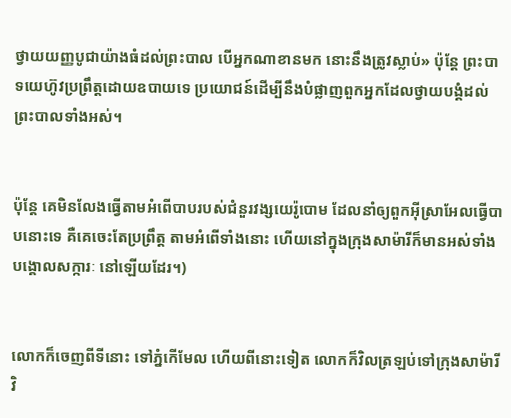ថ្វាយយញ្ញ‌បូជាយ៉ាងធំដល់ព្រះ‌បាល បើអ្នកណាខានមក នោះនឹងត្រូវស្លាប់» ប៉ុន្តែ ព្រះបាទយេហ៊ូវប្រព្រឹត្តដោយឧបាយទេ ប្រយោជន៍ដើម្បីនឹងបំផ្លាញពួកអ្នកដែលថ្វាយបង្គំដល់ព្រះ‌បាលទាំងអស់។


ប៉ុន្តែ គេមិនលែងធ្វើតាមអំពើបាបរបស់ជំនួរវង្សយេរ៉ូ‌បោម ដែលនាំឲ្យពួកអ៊ីស្រា‌អែលធ្វើបាបនោះទេ គឺគេចេះតែប្រព្រឹត្ត តាមអំពើទាំងនោះ ហើយនៅក្នុងក្រុងសាម៉ារីក៏មានអស់ទាំងបង្គោលសក្ការៈ នៅឡើយដែរ។)


លោកក៏ចេញពីទីនោះ ទៅភ្នំកើមែល ហើយពីនោះទៀត លោកក៏វិលត្រឡប់ទៅក្រុងសាម៉ារីវិ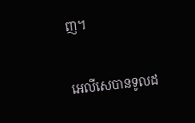ញ។


អេលី‌សេបានទូលដ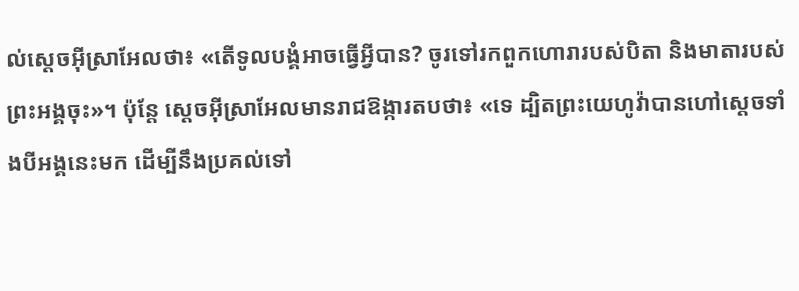ល់ស្តេចអ៊ីស្រា‌អែលថា៖ «តើទូល‌បង្គំអាចធ្វើអ្វីបាន? ចូរទៅរកពួកហោរារបស់បិតា និងមាតារបស់ព្រះ‌អង្គចុះ»។ ប៉ុន្តែ ស្តេចអ៊ីស្រា‌អែលមានរាជ‌ឱង្ការតបថា៖ «ទេ ដ្បិតព្រះ‌យេហូវ៉ាបានហៅស្តេចទាំងបីអង្គនេះមក ដើម្បីនឹងប្រគល់ទៅ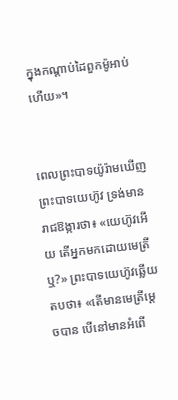ក្នុងកណ្ដាប់ដៃពួកម៉ូអាប់ហើយ»។


ពេលព្រះបាទយ៉ូរ៉ាមឃើញព្រះបាទយេហ៊ូវ ទ្រង់មានរាជឱង្ការថា៖ «យេហ៊ូវអើយ តើអ្នកមកដោយមេត្រីឬ?» ព្រះបាទយេហ៊ូវឆ្លើយតបថា៖ «តើមានមេត្រីម្ដេចបាន បើនៅមានអំពើ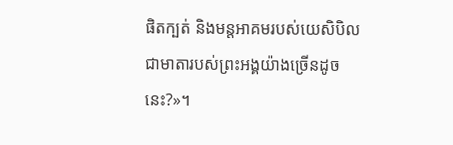ផិតក្បត់ និងមន្តអាគមរបស់យេសិ‌បិល ជាមាតារបស់ព្រះ‌អង្គយ៉ាងច្រើនដូចនេះ?»។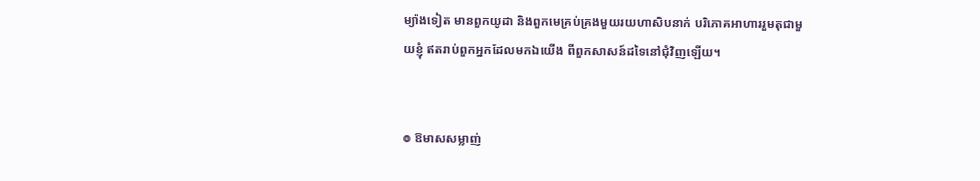ម្យ៉ាងទៀត មានពួកយូដា និងពួកមេគ្រប់គ្រងមួយរយហាសិបនាក់ បរិ‌ភោគអាហាររួមតុជាមួយខ្ញុំ ឥតរាប់ពួកអ្នកដែលមកឯយើង ពីពួកសាសន៍ដទៃនៅជុំ‌វិញឡើយ។


៙ ឱមាសសម្លាញ់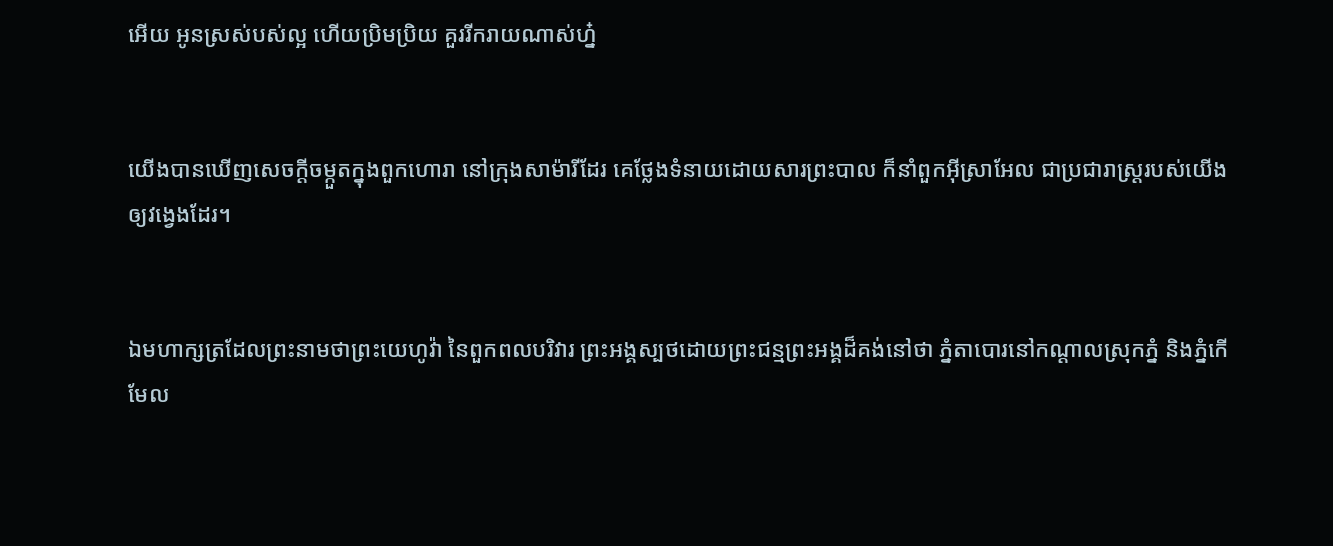អើយ អូនស្រស់‌បស់ល្អ ហើយប្រិម‌ប្រិយ គួររីក‌រាយណាស់ហ្ន៎


យើងបានឃើញសេចក្ដីចម្កួតក្នុងពួកហោរា នៅក្រុងសាម៉ារីដែរ គេថ្លែងទំនាយដោយ‌សារព្រះ‌បាល ក៏នាំពួកអ៊ីស្រា‌អែល ជាប្រជា‌រាស្ត្ររបស់យើង ឲ្យវង្វេងដែរ។


ឯមហា‌ក្សត្រដែលព្រះ‌នាមថាព្រះ‌យេហូវ៉ា នៃពួកពល‌បរិវារ ព្រះ‌អង្គស្បថដោយព្រះ‌ជន្មព្រះ‌អង្គដ៏គង់នៅថា ភ្នំតាបោរនៅកណ្ដាលស្រុកភ្នំ និងភ្នំកើមែល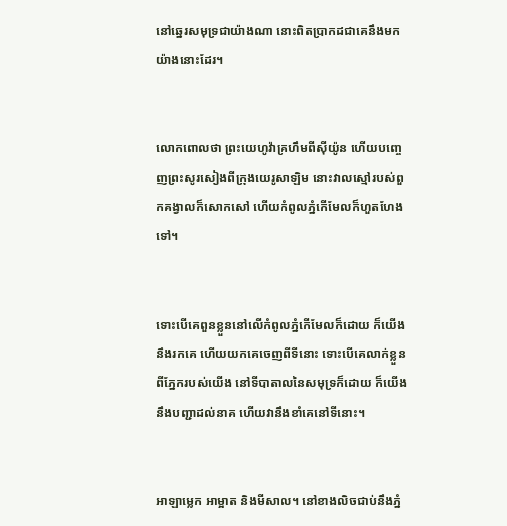នៅឆ្នេរសមុទ្រជាយ៉ាងណា នោះពិតប្រាកដជាគេនឹងមកយ៉ាងនោះដែរ។


លោកពោលថា ព្រះ‌យេហូវ៉ាគ្រហឹមពីស៊ីយ៉ូន ហើយបញ្ចេញព្រះ‌សូរ‌សៀងពីក្រុងយេរូ‌សាឡិម នោះវាលស្មៅរបស់ពួកគង្វាលក៏សោកសៅ ហើយកំពូលភ្នំកើមែលក៏ហួតហែងទៅ។


ទោះបើគេពួនខ្លួននៅលើកំពូលភ្នំកើមែលក៏ដោយ ក៏យើងនឹងរកគេ ហើយយកគេចេញពីទីនោះ ទោះបើគេលាក់ខ្លួនពីភ្នែករបស់យើង នៅទីបាតាលនៃសមុទ្រក៏ដោយ ក៏យើងនឹងបញ្ជាដល់នាគ ហើយវានឹងខាំគេនៅទីនោះ។


អាឡា‌ម្លេក អាម្អាត និងមីសាល។ នៅខាងលិចជាប់នឹងភ្នំ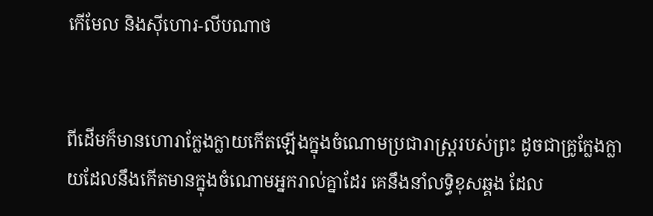កើមែល និងស៊ីហោរ-លីប‌ណាថ


ពីដើមក៏មានហោរាក្លែង‌ក្លាយកើតឡើងក្នុងចំណោមប្រជារាស្ត្ររបស់ព្រះ ដូចជាគ្រូក្លែង‌ក្លាយដែលនឹងកើតមានក្នុងចំណោមអ្នករាល់គ្នាដែរ គេនឹងនាំលទ្ធិខុសឆ្គង ដែល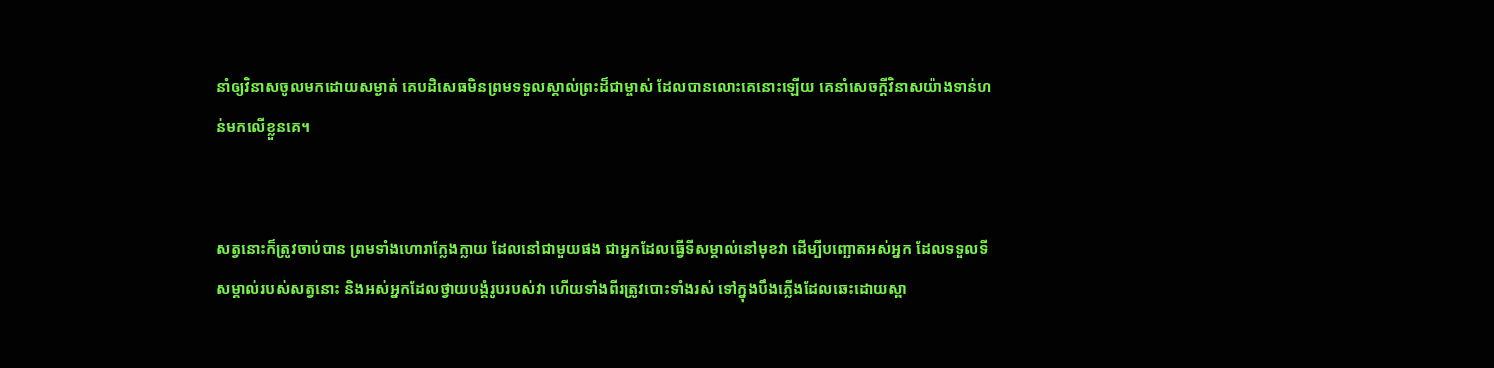នាំឲ្យវិនាសចូលមកដោយសម្ងាត់ គេបដិសេធមិនព្រមទទួលស្គាល់ព្រះដ៏ជាម្ចាស់ ដែលបានលោះគេនោះឡើយ គេនាំសេចក្ដីវិនាសយ៉ាងទាន់ហន់មកលើខ្លួនគេ។


សត្វនោះក៏ត្រូវចាប់បាន ព្រមទាំងហោរាក្លែងក្លាយ ដែលនៅជាមួយផង ជាអ្នកដែលធ្វើទីសម្គាល់នៅមុខវា ដើម្បីបញ្ឆោតអស់អ្នក ដែលទទួលទីសម្គាល់របស់សត្វនោះ និងអស់អ្នកដែលថ្វាយបង្គំរូបរបស់វា ហើយទាំងពីរត្រូវបោះទាំងរស់ ទៅក្នុងបឹងភ្លើងដែលឆេះដោយស្ពា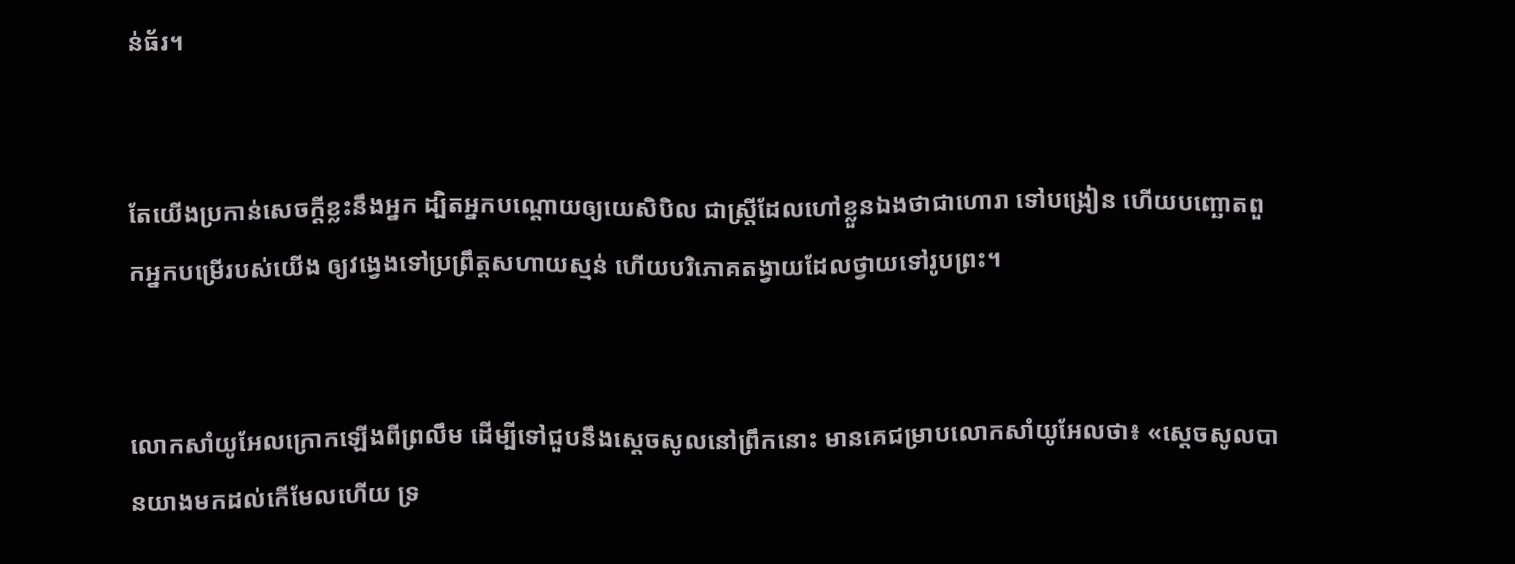ន់‌ធ័រ។


តែយើងប្រកាន់សេចក្ដីខ្លះនឹងអ្នក ដ្បិតអ្នកបណ្តោយឲ្យយេសិ‌បិល ជាស្ត្រីដែលហៅខ្លួនឯងថាជាហោរា ទៅបង្រៀន ហើយបញ្ឆោតពួកអ្នកបម្រើរបស់យើង ឲ្យវង្វេងទៅប្រព្រឹត្តសហាយស្មន់ ហើយបរិ‌ភោគតង្វាយដែលថ្វាយទៅរូបព្រះ។


លោកសាំយូ‌អែលក្រោកឡើងពីព្រលឹម ដើម្បីទៅជួបនឹងស្ដេចសូលនៅព្រឹកនោះ មានគេជម្រាបលោកសាំយូ‌អែលថា៖ «ស្ដេចសូលបានយាងមកដល់កើ‌មែលហើយ ទ្រ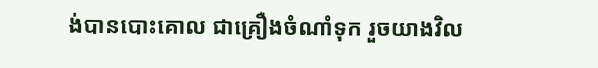ង់បានបោះគោល ជាគ្រឿងចំណាំទុក រួចយាងវិល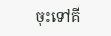ចុះទៅគី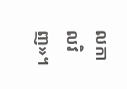ល‌កាលវិញ»។